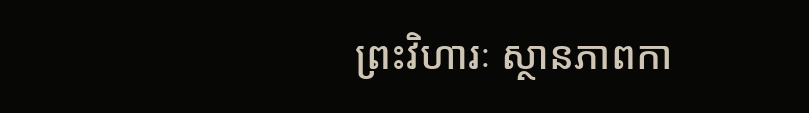ព្រះវិហារៈ ស្ថានភាពកា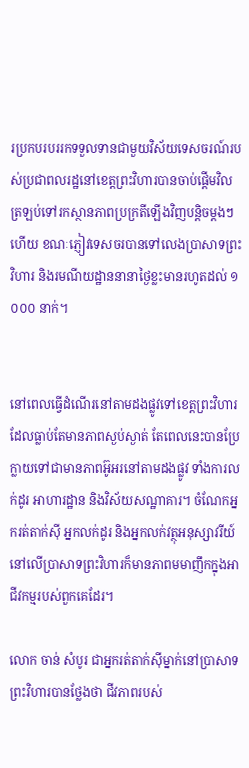រប្រកបរបររកទទួលទានជាមួយវិស័យទេសចរណ៍របស់ប្រជាពលរដ្ឋនៅខេត្តព្រះវិហារបានចាប់ផ្តើមវិលត្រឡប់ទៅរកស្ថានភាពប្រក្រតីឡើងវិញបន្តិចម្តងៗហើយ ខណៈភ្ញៀវទេសចរបានទៅលេងប្រាសាទព្រះវិហារ និងរមណីយដ្ឋាននានាថ្ងៃខ្លះមានរហូតដល់ ១ ០០០ នាក់។


នៅពេលធ្វើដំណើរនៅតាមដងផ្លូវទៅខេត្តព្រះវិហារ ដែលធ្លាប់តែមានភាពស្ងប់ស្ងាត់ តែពេលនេះបានប្រែក្លាយទៅជាមានភាពអ៊ូអរនៅតាមដងផ្លូវ ទាំងការលក់ដូរ អាហារដ្ឋាន និងវិស័យសណ្ឋាគារ។ ចំណែកអ្នករត់តាក់ស៊ី អ្នកលក់ដូរ និងអ្នកលក់វត្ថុអនុស្សាវរីយ៍នៅលើប្រាសាទព្រះវិហារក៏មានភាពមមាញឹកក្នុងអាជីវកម្មរបស់ពួកគេដែរ។

លោក ចាន់ សំបូរ ជាអ្នករត់តាក់ស៊ីម្នាក់នៅប្រាសាទព្រះវិហារបានថ្លែងថា ជីវភាពរបស់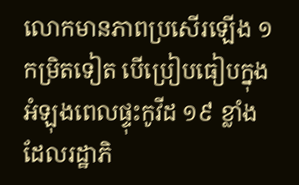លោកមានភាពប្រសើរឡើង ១ កម្រិតទៀត បើប្រៀបធៀបក្នុងអំឡុងពេលផ្ទុះកូវីដ ១៩ ខ្លាំង ដែលរដ្ឋាភិ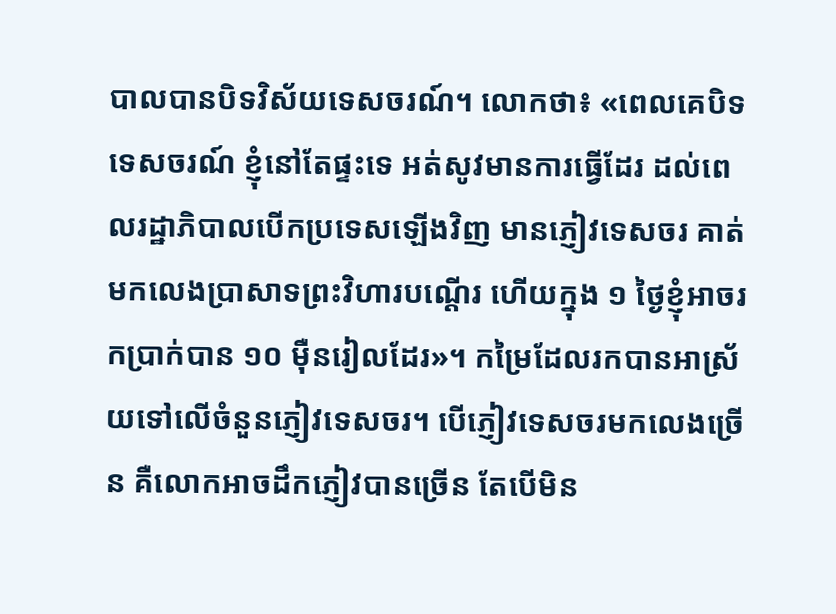បាលបានបិទវិស័យទេសចរណ៍។ លោកថា៖ «ពេលគេបិទទេសចរណ៍ ខ្ញុំនៅតែផ្ទះទេ អត់សូវមានការធ្វើដែរ ដល់ពេលរដ្ឋាភិបាលបើកប្រទេសឡើងវិញ មានភ្ញៀវទេសចរ គាត់មកលេងប្រាសាទព្រះវិហារបណ្តើរ ហើយក្នុង ១ ថ្ងៃខ្ញុំអាចរកប្រាក់បាន ១០ ម៉ឺនរៀលដែរ»។ កម្រៃដែលរកបានអាស្រ័យទៅលើចំនួនភ្ញៀវទេសចរ។ បើភ្ញៀវទេសចរមកលេងច្រើន គឺលោកអាចដឹកភ្ញៀវបានច្រើន តែបើមិន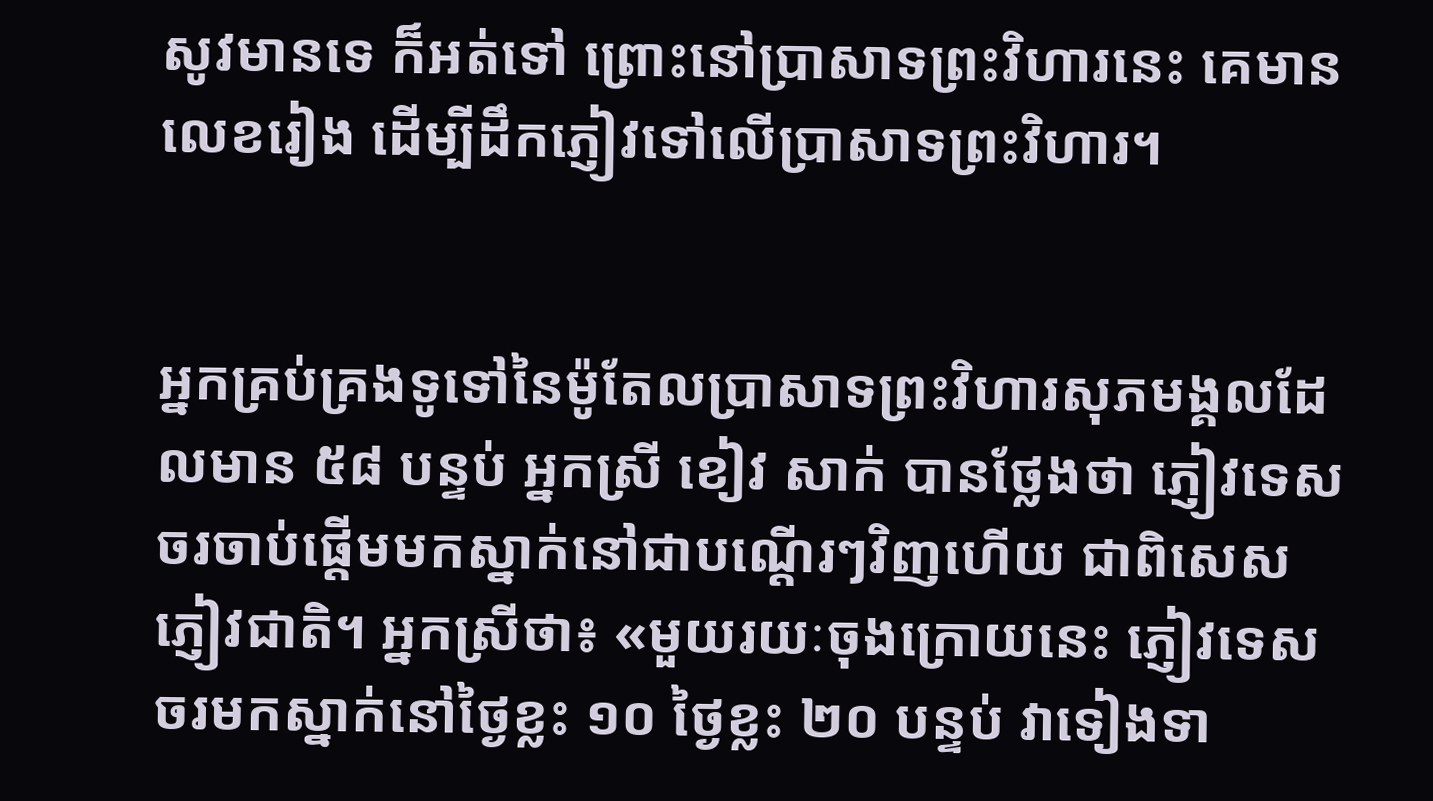សូវមានទេ ក៏អត់ទៅ ព្រោះនៅប្រាសាទព្រះវិហារនេះ គេមានលេខរៀង ដើម្បីដឹកភ្ញៀវទៅលើប្រាសាទព្រះវិហារ។


អ្នកគ្រប់គ្រងទូទៅនៃម៉ូតែលប្រាសាទព្រះវិហារសុភមង្គលដែលមាន ៥៨ បន្ទប់ អ្នកស្រី ខៀវ សាក់ បានថ្លែងថា ភ្ញៀវទេសចរចាប់ផ្តើមមកស្នាក់នៅជាបណ្តើរៗវិញហើយ ជាពិសេសភ្ញៀវជាតិ។ អ្នកស្រីថា៖ «មួយរយៈចុងក្រោយនេះ ភ្ញៀវទេសចរមកស្នាក់នៅថ្ងៃខ្លះ ១០ ថ្ងៃខ្លះ ២០ បន្ទប់ វាទៀងទា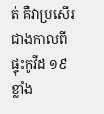ត់ គឺវាប្រសើរជាងកាលពីផ្ទុះកូវីដ ១៩ ខ្លាំង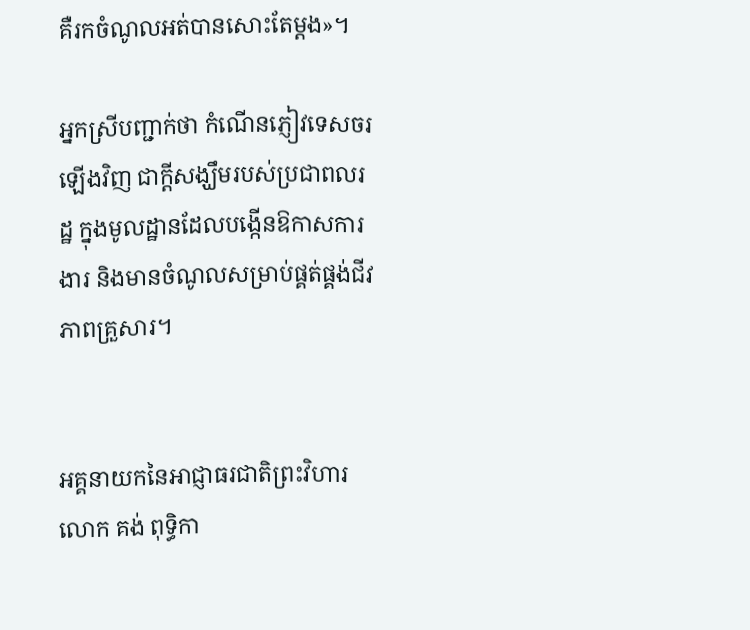គឺរកចំណូលអត់បានសោះតែម្តង»។

អ្នកស្រីបញ្ជាក់ថា កំណើនភ្ញៀវទេសចរឡើងវិញ ជាក្តីសង្ឃឹមរបស់ប្រជាពលរដ្ឋ ក្នុងមូលដ្ឋានដែលបង្កើនឱកាសការងារ និងមានចំណូលសម្រាប់ផ្គត់ផ្គង់ជីវភាពគ្រួសារ។


អគ្គនាយកនៃអាជ្ញាធរជាតិព្រះវិហារលោក គង់ ពុទ្ធិកា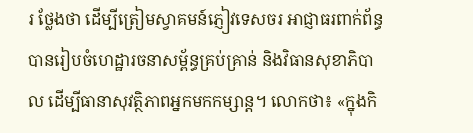រ ថ្លែងថា ដើម្បីត្រៀមស្វាគមន៍ភ្ញៀវទេសចរ អាជ្ញាធរពាក់ព័ន្ធបានរៀបចំហេដ្ឋារចនាសម្ព័ន្ធគ្រប់គ្រាន់ និងវិធានសុខាភិបាល ដើម្បីធានាសុវត្ថិភាពអ្នកមកកម្សាន្ត។ លោកថា៖ «ក្នុងកិ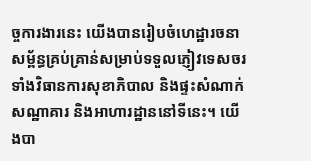ច្ចការងារនេះ យើងបានរៀបចំហេដ្ឋារចនាសម្ព័ន្ធគ្រប់គ្រាន់សម្រាប់ទទួលភ្ញៀវទេសចរ ទាំងវិធានការសុខាភិបាល និងផ្ទះសំណាក់ សណ្ឋាគារ និងអាហារដ្ឋាននៅទីនេះ។ យើងបា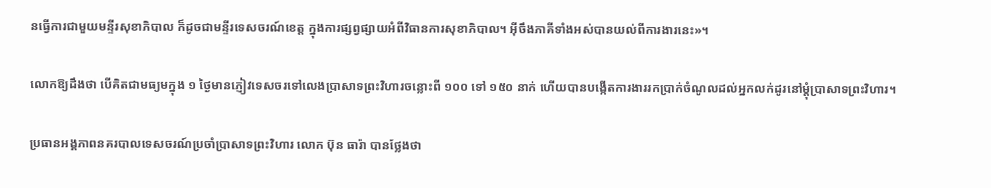នធ្វើការជាមួយមន្ទីរសុខាភិបាល ក៏ដូចជាមន្ទីរទេសចរណ៍ខេត្ត ក្នុងការផ្សព្វផ្សាយអំពីវិធានការសុខាភិបាល។ អ៊ីចឹងភាគីទាំងអស់បានយល់ពីការងារនេះ»។

លោកឱ្យដឹងថា បើគិតជាមធ្យមក្នុង ១ ថ្ងៃមានភ្ញៀវទេសចរទៅលេងប្រាសាទព្រះវិហារចន្លោះពី ១០០ ទៅ ១៥០ នាក់ ហើយបានបង្កើតការងាររកប្រាក់ចំណូលដល់អ្នកលក់ដូរនៅម្តុំប្រាសាទព្រះវិហារ។

ប្រធានអង្គភាពនគរបាលទេសចរណ៍ប្រចាំប្រាសាទព្រះវិហារ លោក ប៊ុន ធារ៉ា បានថ្លែងថា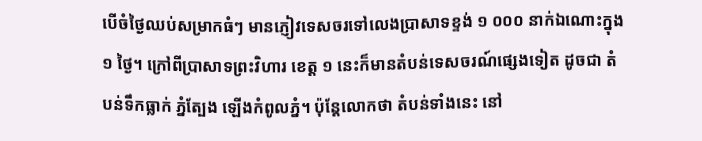បើចំថ្ងៃឈប់សម្រាកធំៗ មានភ្ញៀវទេសចរទៅលេងប្រាសាទខ្ទង់ ១ ០០០ នាក់ឯណោះក្នុង ១ ថ្ងៃ។ ក្រៅពីប្រាសាទព្រះវិហារ ខេត្ត ១ នេះក៏មានតំបន់ទេសចរណ៍ផ្សេងទៀត ដូចជា តំបន់ទឹកធ្លាក់ ភ្នំត្បែង ឡើងកំពូលភ្នំ។ ប៉ុន្តែលោកថា តំបន់ទាំងនេះ នៅ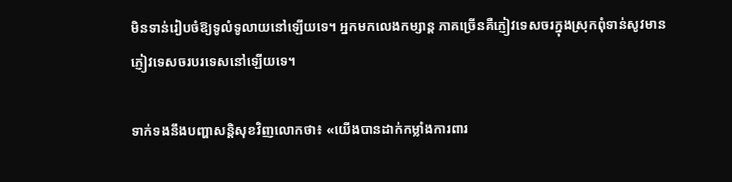មិនទាន់រៀបចំឱ្យទូលំទូលាយនៅឡើយទេ។ អ្នកមកលេងកម្សាន្ត ភាគច្រើនគឺភ្ញៀវទេសចរក្នុងស្រុកពុំទាន់សូវមានភ្ញៀវទេសចរបរទេសនៅឡើយទេ។

ទាក់ទងនឹងបញ្ហាសន្តិសុខវិញលោកថា៖ «យើងបានដាក់កម្លាំងការពារ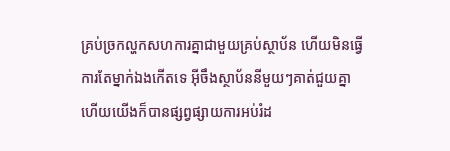គ្រប់ច្រកល្ហកសហការគ្នាជាមួយគ្រប់ស្ថាប័ន ហើយមិនធ្វើការតែម្នាក់ឯងកើតទេ អ៊ីចឹងស្ថាប័ននីមួយៗគាត់ជួយគ្នា ហើយយើងក៏បានផ្សព្វផ្សាយការអប់រំដ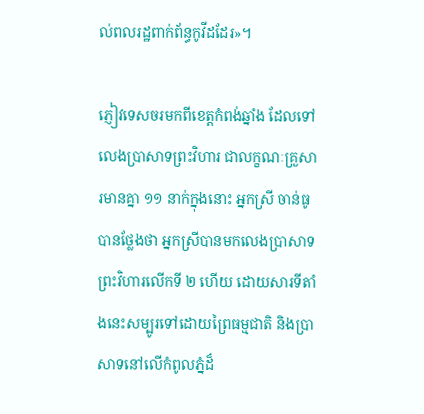ល់ពលរដ្ឋពាក់ព័ន្ធកូវីដដែរ»។

ភ្ញៀវទេសចរមកពីខេត្តកំពង់ឆ្នាំង ដែលទៅលេងប្រាសាទព្រះវិហារ ជាលក្ខណៈគ្រួសារមានគ្នា ១១ នាក់ក្នុងនោះ អ្នកស្រី ចាន់ធូ បានថ្លែងថា អ្នកស្រីបានមកលេងប្រាសាទព្រះវិហារលើកទី ២ ហើយ ដោយសារទីតាំងនេះសម្បូរទៅដោយព្រៃធម្មជាតិ និងប្រាសាទនៅលើកំពូលភ្នំដ៏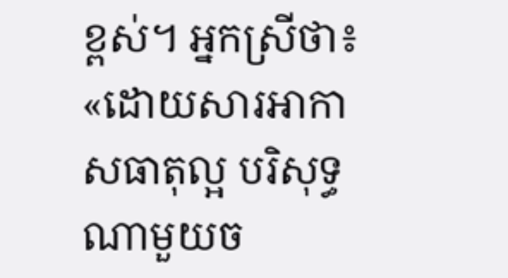ខ្ពស់។ អ្នកស្រីថា៖ «ដោយសារអាកាសធាតុល្អ បរិសុទ្ធ ណាមួយច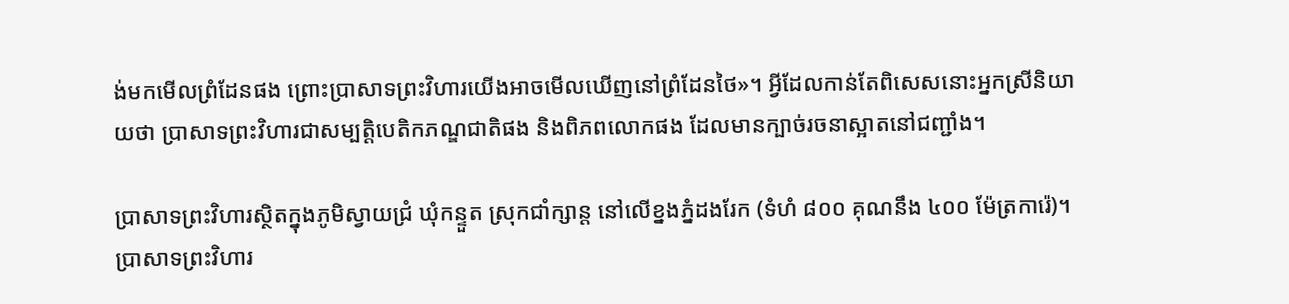ង់មកមើលព្រំដែនផង ព្រោះប្រាសាទព្រះវិហារយើងអាចមើលឃើញនៅព្រំដែនថៃ»។ អ្វីដែលកាន់តែពិសេសនោះអ្នកស្រីនិយាយថា ប្រាសាទព្រះវិហារជាសម្បត្តិបេតិកភណ្ឌជាតិផង និងពិភពលោកផង ដែលមានក្បាច់រចនាស្អាតនៅជញ្ជាំង។

ប្រាសាទព្រះវិហារស្ថិតក្នុងភូមិស្វាយជ្រំ ឃុំកន្ទួត ស្រុកជាំក្សាន្ត នៅលើខ្នងភ្នំដងរែក (ទំហំ ៨០០ គុណនឹង ៤០០ ម៉ែត្រការ៉េ)។ ប្រាសាទព្រះវិហារ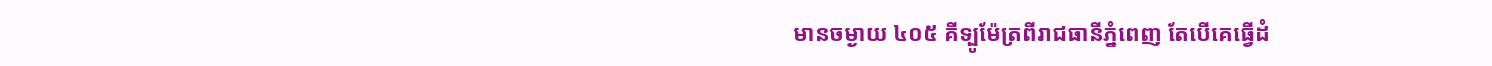មានចម្ងាយ ៤០៥ គីទ្បូម៉ែត្រពីរាជធានីភ្នំពេញ តែបើគេធ្វើដំ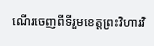ណើរចេញពីទីរួមខេត្តព្រះវិហារវិ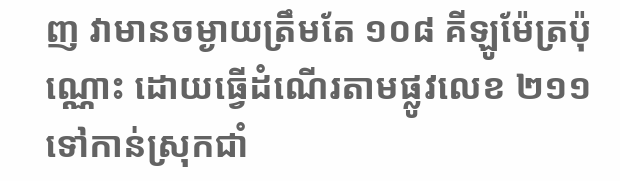ញ វាមានចម្ងាយត្រឹមតែ ១០៨ គីឡូម៉ែត្រប៉ុណ្ណោះ ដោយធ្វើដំណើរតាមផ្លូវលេខ ២១១ ទៅកាន់ស្រុកជាំ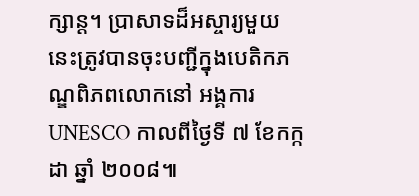ក្សាន្ត។ ប្រាសាទដ៏អស្ចារ្យមួយនេះត្រូវបានចុះបញ្ជីក្នុងបេតិកភណ្ឌពិភពលោកនៅ អង្គការ UNESCO កាលពីថ្ងៃទី ៧ ខែកក្កដា ឆ្នាំ ២០០៨៕